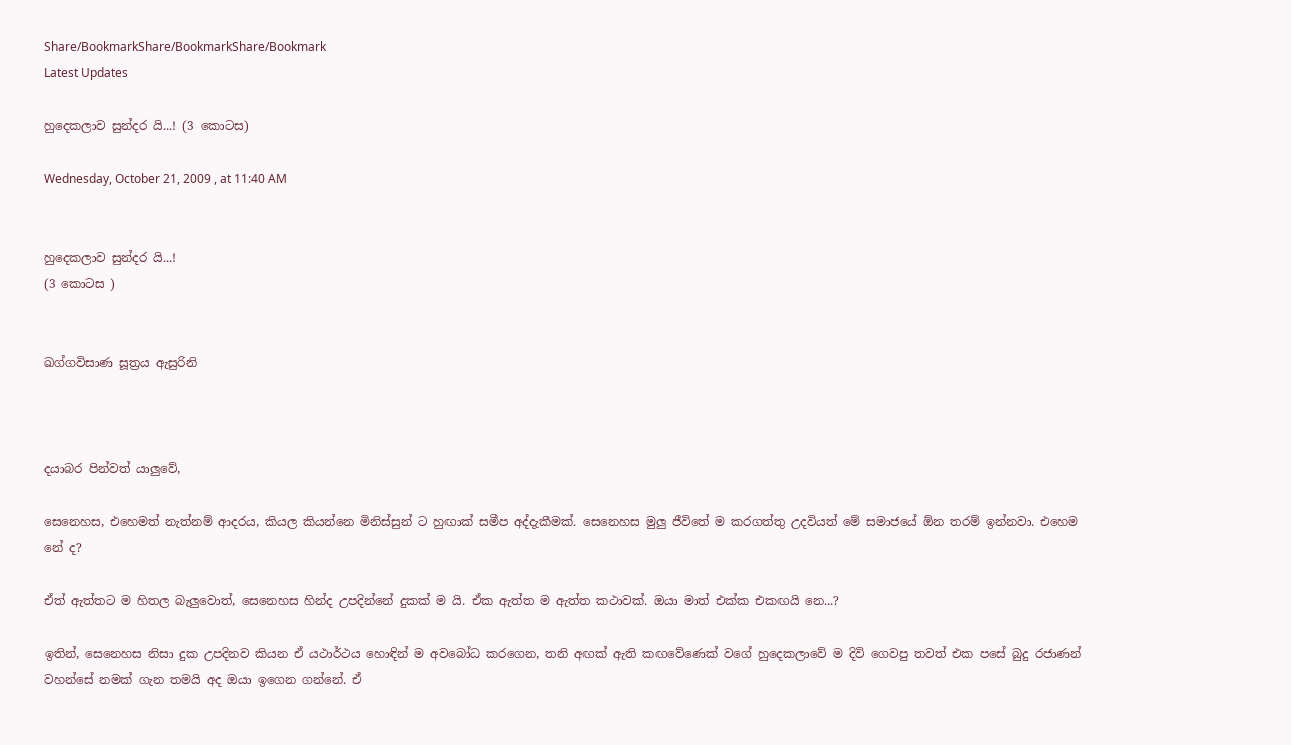Share/BookmarkShare/BookmarkShare/Bookmark
Latest Updates

හුදෙකලාව සුන්දර යි...! (3 කොටස)

Wednesday, October 21, 2009 , at 11:40 AM


හුදෙකලාව සුන්දර යි...!
(3 කොටස )


ඛග්ගවිසාණ සූත්‍රය ඇසුරිනි



දයාබර පින්වත් යාලුවේ,

සෙනෙහස, එහෙමත් නැත්නම් ආදරය, කියල කියන්නෙ මිනිස්සුන් ට හුඟාක් සමීප අද්දැකීමක්. සෙනෙහස මුලු ජීවිතේ ම කරගත්තු උදවියත් මේ සමාජයේ ඕන තරම් ඉන්නවා. එහෙම නේ ද?

ඒත් ඇත්තට ම හිතල බැලුවොත්, සෙනෙහස හින්ද උපදින්නේ දුකක් ම යි. ඒක ඇත්ත ම ඇත්ත කථාවක්. ඔයා මාත් එක්ක එකඟයි නෙ...?

ඉතින්, සෙනෙහස නිසා දුක උපදිනව කියන ඒ යථාර්ථය හොඳින් ම අවබෝධ කරගෙන, තනි අඟක් ඇති කඟවේණෙක් වගේ හුදෙකලාවේ ම දිවි ගෙවපු තවත් එක පසේ බුදු රජාණන් වහන්සේ නමක් ගැන තමයි අද ඔයා ඉගෙන ගන්නේ. ඒ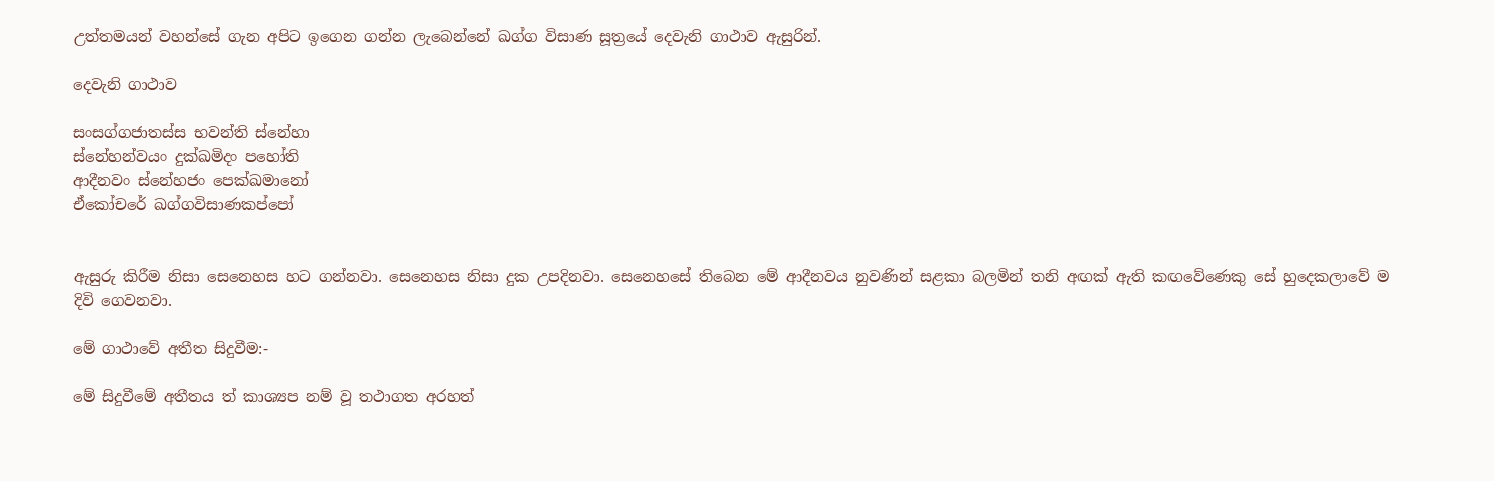උත්තමයන් වහන්සේ ගැන අපිට ඉගෙන ගන්න ලැබෙන්නේ ඛග්ග විසාණ සූත්‍රයේ දෙවැනි ගාථාව ඇසුරින්.

දෙවැනි ගාථාව

සංසග්ගජාතස්ස භවන්ති ස්නේහා
ස්නේහන්වයං දුක්ඛමිදං පහෝති
ආදීනවං ස්නේහජං පෙක්ඛමානෝ
ඒකෝචරේ ඛග්ගවිසාණකප්පෝ


ඇසුරු කිරීම නිසා සෙනෙහස හට ගන්නවා. සෙනෙහස නිසා දුක උපදිනවා. සෙනෙහසේ තිබෙන මේ ආදීනවය නුවණින් සළකා බලමින් තනි අඟක් ඇති කඟවේණෙකු සේ හුදෙකලාවේ ම දිවි ගෙවනවා.

මේ ගාථාවේ අතීත සිදුවීම:-

මේ සිදුවීමේ අතීතය ත් කාශ්‍යප නම් වූ තථාගත අරහත්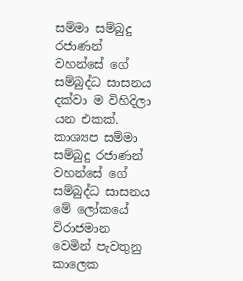සම්මා සම්බුදු රජාණන් වහන්සේ ගේ සම්බුද්ධ සාසනය දක්වා ම විහිදිලා යන එකක්. කාශ්‍යප සම්මා සම්බුදු රජාණන් වහන්සේ ගේ සම්බුද්ධ සාසනය මේ ලෝකයේ විරාජමාන වෙමින් පැවතුනු කාලෙක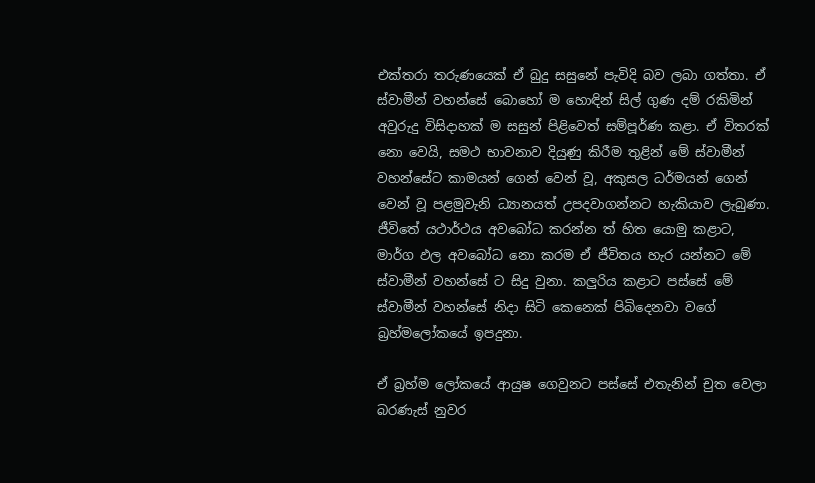එක්තරා තරුණයෙක් ඒ බුදු සසුනේ පැවිදි බව ලබා ගත්තා. ඒ ස්වාමීන් වහන්සේ බොහෝ ම හොඳින් සිල් ගුණ දම් රකිමින් අවුරුදු විසිදාහක් ම සසුන් පිළිවෙත් සම්පූර්ණ කළා. ඒ විතරක් නො වෙයි, සමථ භාවනාව දියුණු කිරීම තුළින් මේ ස්වාමීන් වහන්සේට කාමයන් ගෙන් වෙන් වූ, අකුසල ධර්මයන් ගෙන් වෙන් වූ පළමුවැනි ධ්‍යානයත් උපදවාගන්නට හැකියාව ලැබුණා. ජීවිතේ යථාර්ථය අවබෝධ කරන්න ත් හිත යොමු කළාට, මාර්ග ඵල අවබෝධ නො කරම ඒ ජීවිතය හැර යන්නට මේ ස්වාමීන් වහන්සේ ට සිදු වුනා. කලුරිය කළාට පස්සේ මේ ස්වාමීන් වහන්සේ නිදා සිටි කෙනෙක් පිබිදෙනවා වගේ බ්‍රහ්මලෝකයේ ඉපදුනා.

ඒ බ්‍රහ්ම ලෝකයේ ආයුෂ ගෙවුනට පස්සේ එතැනින් චුත වෙලා බරණැස් නුවර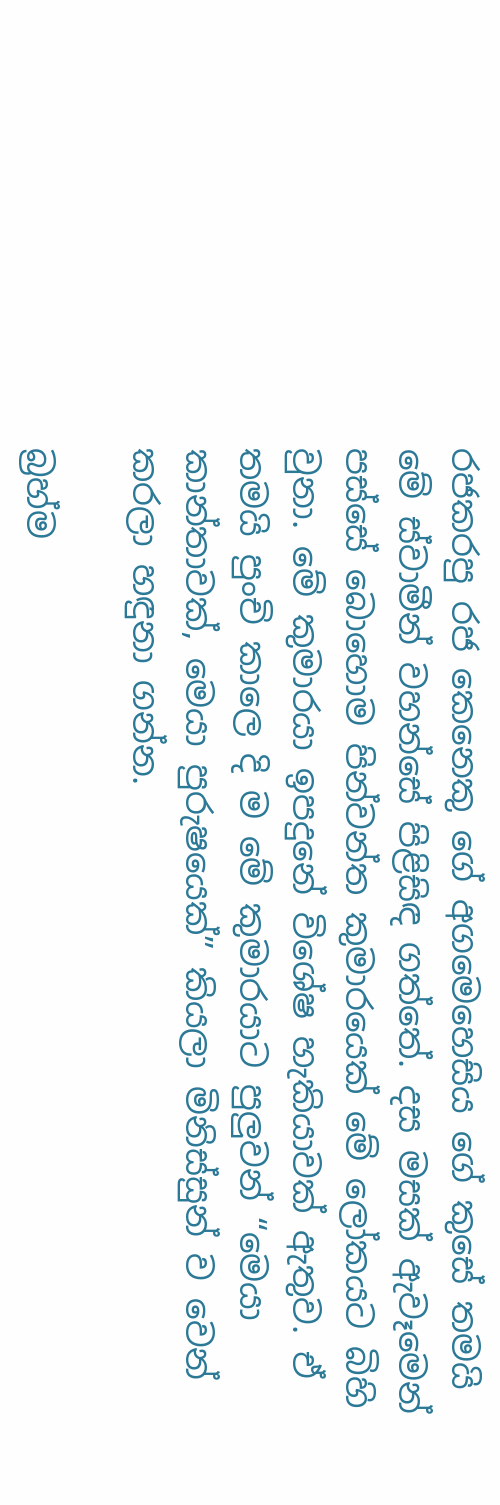රජකරපු රජ කෙනෙකු ගේ අගමෙහෙසිය ගේ කුසේ තමයි මේ ස්වාමීන් වහන්සේ පිළිසිඳ ගත්තේ. දස මසක් ඇවෑමෙන් පස්සේ බොහොම පින්වන්ත කුමාරයෙක් මේ ලෝකයට බිහි වුනා. මේ කුමාරයා ඉපදුනේ විශේෂ හැකියාවක් ඇතුව. ඒ තමයි පුංචි කාලෙ දි ම මේ කුමාරයාට පුලුවන් “මෙයා කාන්තාවක්, මෙයා පුරුෂයෙක්” කියලා මිනිස්සුන් ව වෙන් කරලා හඳුනා ගන්න.

බ්‍රහ්ම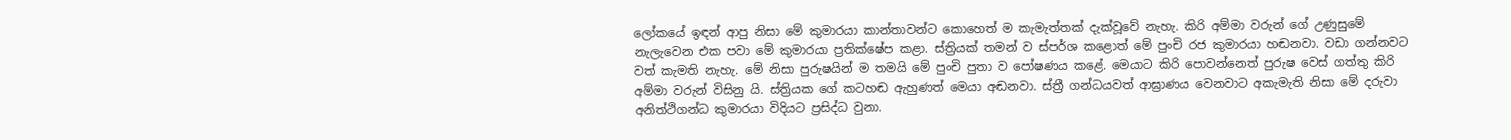ලෝකයේ ඉඳන් ආපු නිසා මේ කුමාරයා කාන්තාවන්ට කොහෙත් ම කැමැත්තක් දැක්වූවේ නැහැ. කිරි අම්මා වරුන් ගේ උණුසුමේ නැලැවෙන එක පවා මේ කුමාරයා ප්‍රතික්ෂේප කළා. ස්ත්‍රියක් තමන් ව ස්පර්ශ කළොත් මේ පුංචි රජ කුමාරයා හඬනවා. වඩා ගන්නවට වත් කැමති නැහැ. මේ නිසා පුරුෂයින් ම තමයි මේ පුංචි පුතා ව පෝෂණය කළේ. මෙයාට කිරි පොවන්නෙත් පුරුෂ වෙස් ගත්තු කිරි අම්මා වරුන් විසිනු යි. ස්ත්‍රියක ගේ කටහඬ ඇහුණත් මෙයා අඬනවා. ස්ත්‍රී ගන්ධයවත් ආඝ්‍රාණය වෙනවාට අකැමැති නිසා මේ දරුවා අනිත්ථිගන්ධ කුමාරයා විදියට ප්‍රසිද්ධ වුනා.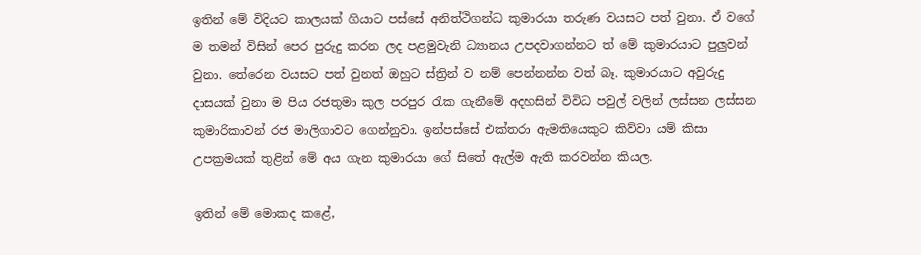ඉතින් මේ විදියට කාලයක් ගියාට පස්සේ අනිත්ථිගන්ධ කුමාරයා තරුණ වයසට පත් වුනා. ඒ වගේ ම තමන් විසින් පෙර පුරුදු කරන ලද පළමුවැනි ධ්‍යානය උපදවාගන්නට ත් මේ කුමාරයාට පුලුවන් වුනා. තේරෙන වයසට පත් වුනත් ඔහුට ස්ත්‍රින් ව නම් පෙන්නන්න වත් බෑ. කුමාරයාට අවුරුදු දාසයක් වුනා ම පිය රජතුමා කුල පරපුර රැක ගැනීමේ අදහසින් විවිධ පවුල් වලින් ලස්සන ලස්සන කුමාරිකාවන් රජ මාලිගාවට ගෙන්නුවා. ඉන්පස්සේ එක්තරා ඇමතියෙකුට කිව්වා යම් කිසා උපක්‍රමයක් තුළින් මේ අය ගැන කුමාරයා ගේ සිතේ ඇල්ම ඇති කරවන්න කියල.

ඉතින් මේ මොකද කළේ,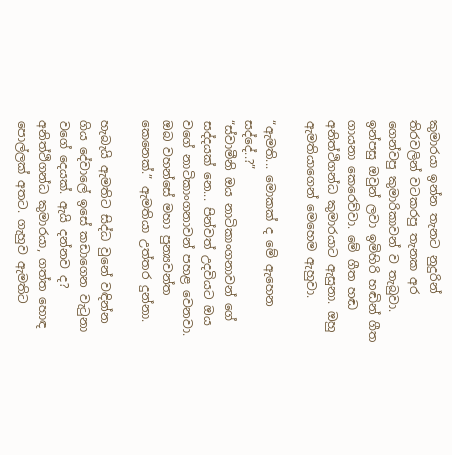කුමාරයා ඉන්න තැනට නුදුරින් තිරවලින් වටකරපු තැනක අර ගෙන්වපු කුමාරිකාවන් ව තැබුවා. ඉන්පසු ඔවුන් ලවා ඉමිහිරි හඬින් ගීත ගායනා කෙරෙව්වා. මේ ගීත හඬ අනිත්ථිගන්ධ කුමාරයාට ඇසුනා. ඔහු ඇමතියාගෙන් මෙහෙම ඇහුවා.

“ඇමති... මොකක් ද මේ ඇහෙන සද්දේ..?”
“ස්වාමීනි ඔය නාටිකාංගනාවන් ගේ සද්දයක් නෙ... පින්වත් උදවියට ඔය වගේ නාටිකාංගනාවන් පහළ වෙනවා. ඔබ වහන්සේ මහා පුන්‍යවන්ත කෙනෙක්.” ඇමතියා උත්තර දුන්නා.

හැබැයි ඇමතිට සිද්ධ වුනේ වඳින්න ගිය දේවාලේ ඉසේ කඩාගෙන වැටුනා වගේ දෙයක්. ඇයි දන්නව ද? අනිත්ථිගන්ධ කුමාරයා, ගත්ත හොඳ පොල්ලක් අතට. ගැහුව ඇමතිට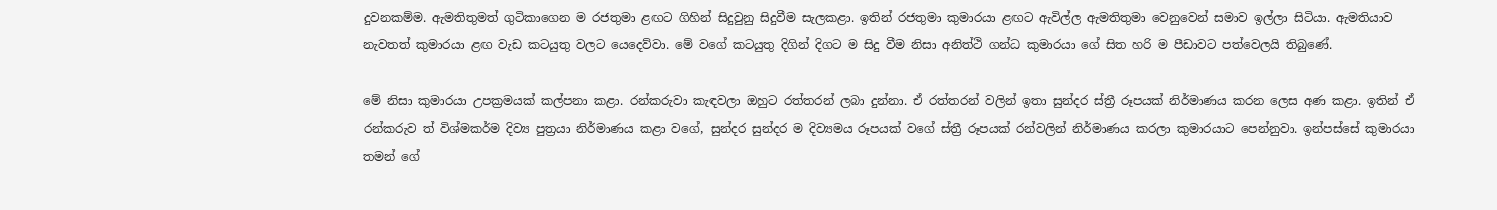දුවනකම්ම. ඇමතිතුමත් ගුටිකාගෙන ම රජතුමා ළඟට ගිහින් සිදුවුනු සිදුවීම සැලකළා. ඉතින් රජතුමා කුමාරයා ළඟට ඇවිල්ල ඇමතිතුමා වෙනුවෙන් සමාව ඉල්ලා සිටියා. ඇමතියාව නැවතත් කුමාරයා ළඟ වැඩ කටයුතු වලට යෙදෙව්වා. මේ වගේ කටයුතු දිගින් දිගට ම සිදු වීම නිසා අනිත්ථි ගන්ධ කුමාරයා ගේ සිත හරි ම පීඩාවට පත්වෙලයි තිබුණේ.

මේ නිසා කුමාරයා උපක්‍රමයක් කල්පනා කළා. රන්කරුවා කැඳවලා ඔහුට රත්තරන් ලබා දුන්නා. ඒ රත්තරන් වලින් ඉතා සුන්දර ස්ත්‍රී රූපයක් නිර්මාණය කරන ලෙස අණ කළා. ඉතින් ඒ රන්කරුව ත් විශ්මකර්ම දිව්‍ය පුත්‍රයා නිර්මාණය කළා වගේ, සුන්දර සුන්දර ම දිව්‍යමය රූපයක් වගේ ස්ත්‍රී රූපයක් රන්වලින් නිර්මාණය කරලා කුමාරයාට පෙන්නුවා. ඉන්පස්සේ කුමාරයා තමන් ගේ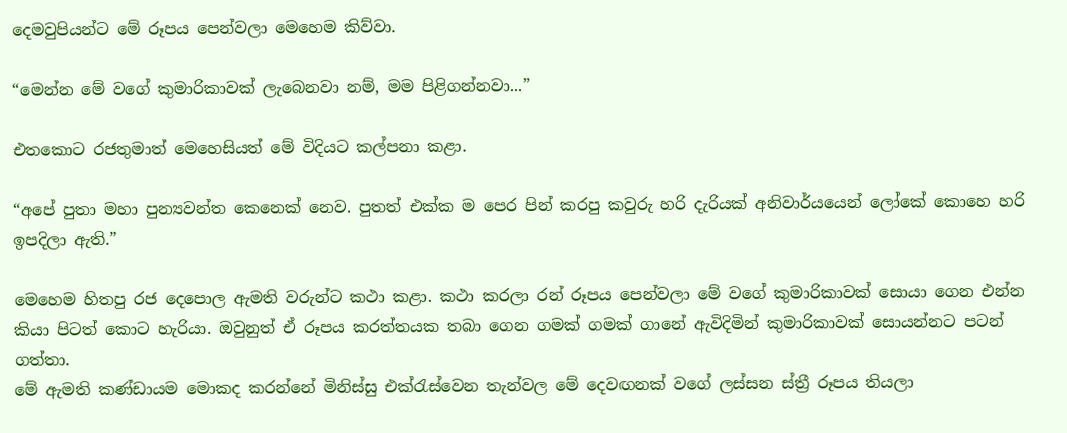දෙමවුපියන්ට මේ රූපය පෙන්වලා මෙහෙම කිව්වා.

“මෙන්න මේ වගේ කුමාරිකාවක් ලැබෙනවා නම්, මම පිළිගන්නවා...”

එතකොට රජතුමාත් මෙහෙසියත් මේ විදියට කල්පනා කළා.

“අපේ පුතා මහා පුන්‍යවන්ත කෙනෙක් නෙව. පුතත් එක්ක ම පෙර පින් කරපු කවුරු හරි දැරියක් අනිවාර්යයෙන් ලෝකේ කොහෙ හරි ඉපදිලා ඇති.”

මෙහෙම හිතපු රජ දෙපොල ඇමති වරුන්ට කථා කළා. කථා කරලා රන් රූපය පෙන්වලා මේ වගේ කුමාරිකාවක් සොයා ගෙන එන්න කියා පිටත් කොට හැරියා. ඔවුනුත් ඒ රූපය කරත්තයක තබා ගෙන ගමක් ගමක් ගානේ ඇවිදිමින් කුමාරිකාවක් සොයන්නට පටන් ගත්තා.
මේ ඇමති කණ්ඩායම මොකද කරන්නේ මිනිස්සු එක්රැස්වෙන තැන්වල මේ දෙවඟනක් වගේ ලස්සන ස්ත්‍රී රූපය තියලා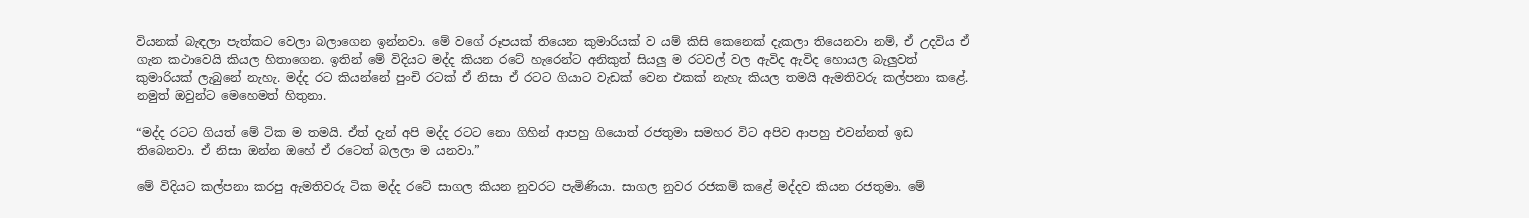වියනක් බැඳලා පැත්කට වෙලා බලාගෙන ඉන්නවා. මේ වගේ රූපයක් තියෙන කුමාරියක් ව යම් කිසි කෙනෙක් දැකලා තියෙනවා නම්, ඒ උදවිය ඒ ගැන කථාවෙයි කියල හිතාගෙන. ඉතින් මේ විදියට මද්ද කියන රටේ හැරෙන්ට අනිකුත් සියලු ම රටවල් වල ඇවිද ඇවිද හොයල බැලුවත් කුමාරියක් ලැබුනේ නැහැ. මද්ද රට කියන්නේ පුංචි රටක් ඒ නිසා ඒ රටට ගියාට වැඩක් වෙන එකක් නැහැ කියල තමයි ඇමතිවරු කල්පනා කළේ. නමුත් ඔවුන්ට මෙහෙමත් හිතුනා.

“මද්ද රටට ගියත් මේ ටික ම තමයි. ඒත් දැන් අපි මද්ද රටට නො ගිහින් ආපහු ගියොත් රජතුමා සමහර විට අපිව ආපහු එවන්නත් ඉඩ තිබෙනවා. ඒ නිසා ඔන්න ඔහේ ඒ රටෙත් බලලා ම යනවා.”

මේ විදියට කල්පනා කරපු ඇමතිවරු ටික මද්ද රටේ සාගල කියන නුවරට පැමිණියා. සාගල නුවර රජකම් කළේ මද්දව කියන රජතුමා. මේ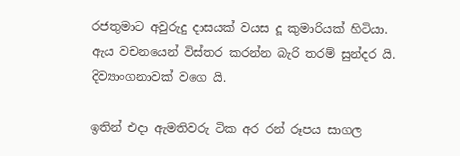රජතුමාට අවුරුදු දාසයක් වයස දූ කුමාරියක් හිටියා. ඇය වචනයෙන් විස්තර කරන්න බැරි තරම් සුන්දර යි. දිව්‍යාංගනාවක් වගෙ යි.

ඉතින් එදා ඇමතිවරු ටික අර රන් රූපය සාගල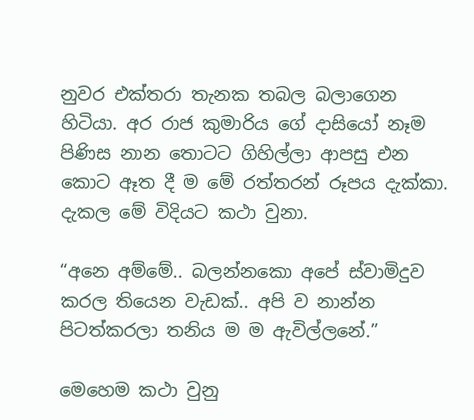නුවර එක්තරා තැනක තබල බලාගෙන හිටියා. අර රාජ කුමාරිය ගේ දාසියෝ නෑම පිණිස නාන තොටට ගිහිල්ලා ආපසු එන කොට ඈත දී ම මේ රත්තරන් රූපය දැක්කා. දැකල මේ විදියට කථා වුනා.

“අනෙ අම්මේ.. බලන්නකො අපේ ස්වාමිදුව කරල තියෙන වැඩක්.. අපි ව නාන්න පිටත්කරලා තනිය ම ම ඇවිල්ලනේ.”

මෙහෙම කථා වුනු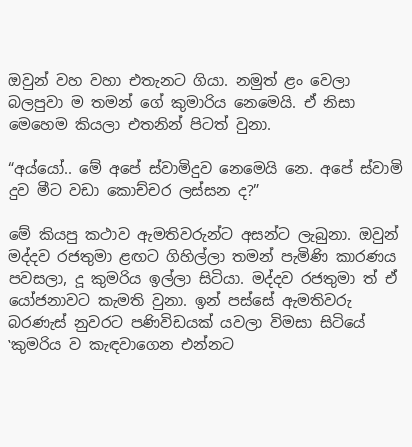ඔවුන් වහ වහා එතැනට ගියා. නමුත් ළං වෙලා බලපුවා ම තමන් ගේ කුමාරිය නෙමෙයි. ඒ නිසා මෙහෙම කියලා එතනින් පිටත් වුනා.

“අය්යෝ.. මේ අපේ ස්වාමිදුව නෙමෙයි නෙ. අපේ ස්වාමි දුව මීට වඩා කොච්චර ලස්සන ද?”

මේ කියපු කථාව ඇමතිවරුන්ට අසන්ට ලැබුනා. ඔවුන් මද්දව රජතුමා ළඟට ගිහිල්ලා තමන් පැමිණි කාරණය පවසලා, දූ කුමරිය ඉල්ලා සිටියා. මද්දව රජතුමා ත් ඒ යෝජනාවට කැමති වුනා. ඉන් පස්සේ ඇමතිවරු බරණැස් නුවරට පණිවිඩයක් යවලා විමසා සිටියේ ‛කුමරිය ව කැඳවාගෙන එන්නට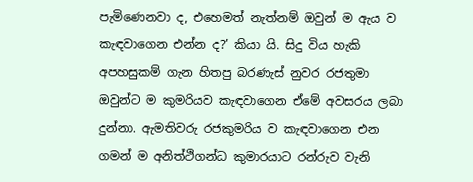පැමිණෙනවා ද, එහෙමත් නැත්නම් ඔවුන් ම ඇය ව කැඳවාගෙන එන්න ද?’ කියා යි. සිදු විය හැකි අපහසුකම් ගැන හිතපු බරණැස් නුවර රජතුමා ඔවුන්ට ම කුමරියව කැඳවාගෙන ඒමේ අවසරය ලබා දුන්නා. ඇමතිවරු රජකුමරිය ව කැඳවාගෙන එන ගමන් ම අනිත්ථිගන්ධ කුමාරයාට රන්රුව වැනි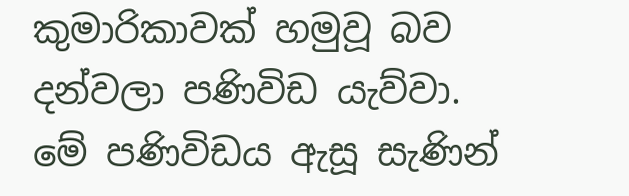කුමාරිකාවක් හමුවූ බව දන්වලා පණිවිඩ යැව්වා. මේ පණිවිඩය ඇසූ සැණින්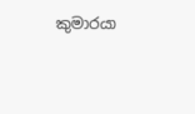කුමාරයා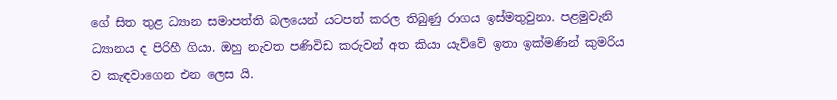ගේ සිත තුළ ධ්‍යාන සමාපත්ති බලයෙන් යටපත් කරල තිබුණු රාගය ඉස්මතුවුනා. පළමුවැනි ධ්‍යානය ද පිරිහී ගියා. ඔහු නැවත පණිවිඩ කරුවන් අත කියා යැව්වේ ඉතා ඉක්මණින් කුමරිය ව කැඳවාගෙන එන ලෙස යි.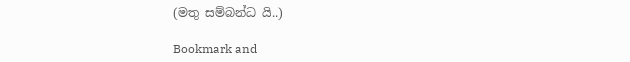(මතු සම්බන්ධ යි..)

Bookmark and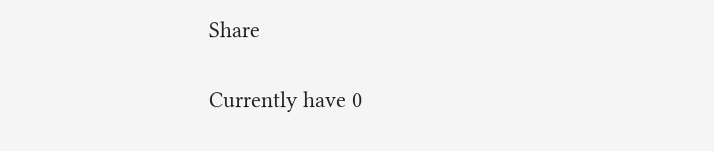Share

Currently have 0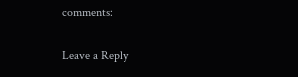comments:

Leave a Reply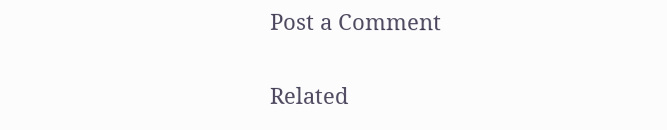Post a Comment

Related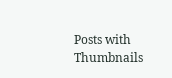Posts with Thumbnails